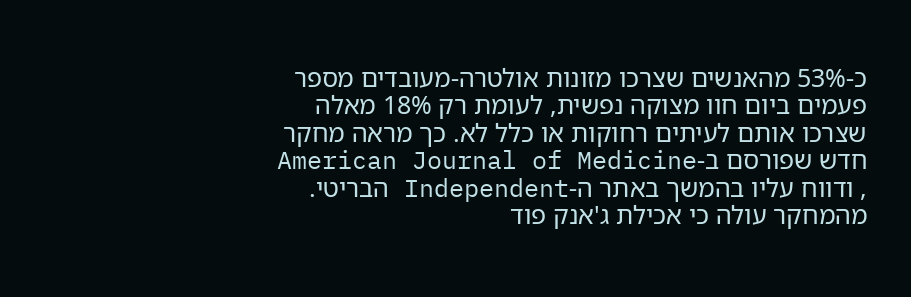כ-53% מהאנשים שצרכו מזונות אולטרה-מעובדים מספר פעמים ביום חוו מצוקה נפשית, לעומת רק 18% מאלה שצרכו אותם לעיתים רחוקות או כלל לא. כך מראה מחקר חדש שפורסם ב-American Journal of Medicine , ודווח עליו בהמשך באתר ה-Independent הבריטי.
מהמחקר עולה כי אכילת ג'אנק פוד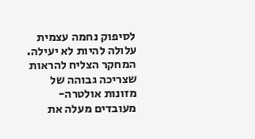לסיפוק נחמה עצמית עלולה להיות לא יעילה. המחקר הצליח להראות שצריכה גבוהה של מזונות אולטרה-מעובדים מעלה את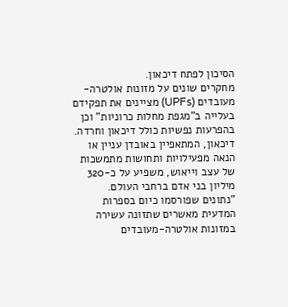הסיכון לפתח דיכאון.
מחקרים שונים על מזונות אולטרה-מעובדים (UPFs) מציינים את תפקידם בעלייה ב"מגפת מחלות כרוניות" וכן בהפרעות נפשיות כולל דיכאון וחרדה.
דיכאון, המתאפיין באובדן עניין או הנאה מפעילויות ותחושות מתמשכות של עצב וייאוש, משפיע על כ-320 מיליון בני אדם ברחבי העולם.
"נתונים שפורסמו כיום בספרות המדעית מאשרים שתזונה עשירה במזונות אולטרה-מעובדים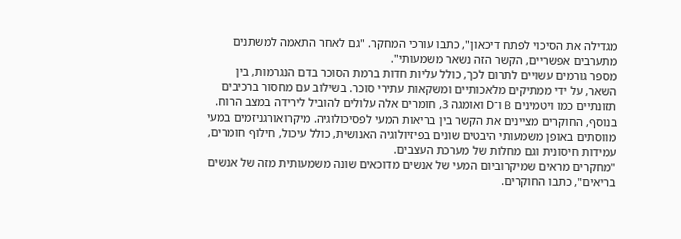מגדילה את הסיכוי לפתח דיכאון", כתבו עורכי המחקר. "גם לאחר התאמה למשתנים מתערבים אפשריים, הקשר הזה נשאר משמעותי".
מספר גורמים עשויים לתרום לכך, כולל עליות חדות ברמת הסוכר בדם הנגרמות, בין השאר, על ידי ממתיקים מלאכותיים ומשקאות עתירי סוכר. בשילוב עם מחסור ברכיבים תזונתיים כמו ויטמינים B ו־D ואומגה 3, חומרים אלה עלולים להוביל לירידה במצב הרוח.
בנוסף, החוקרים מציינים את הקשר בין בריאות המעי לפסיכולוגיה. מיקרואורגניזמים במעי מווסתים באופן משמעותי היבטים שונים בפיזיולוגיה האנושית, כולל עיכול, חילוף חומרים, עמידות חיסונית וגם מחלות של מערכת העצבים.
"מחקרים מראים שמיקרוביום המעי של אנשים מדוכאים שונה משמעותית מזה של אנשים בריאים", כתבו החוקרים.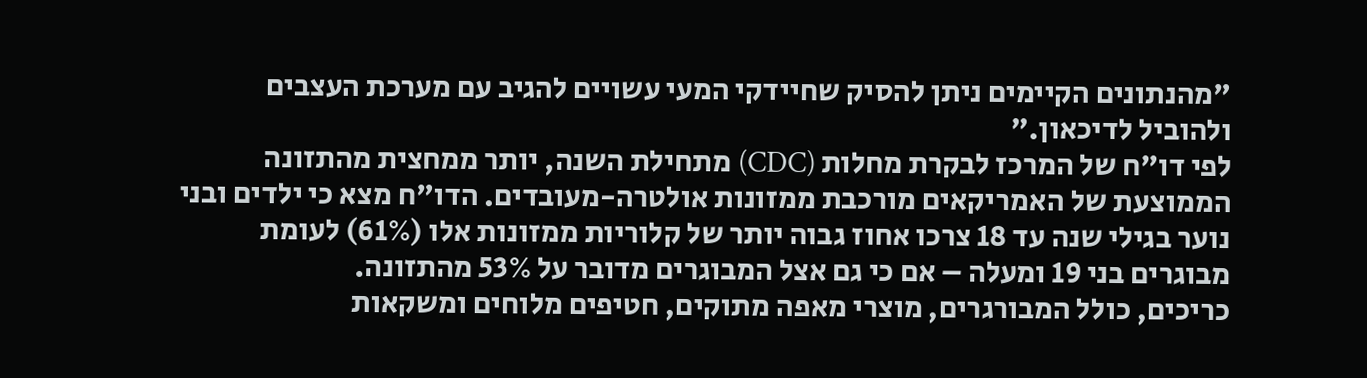"מהנתונים הקיימים ניתן להסיק שחיידקי המעי עשויים להגיב עם מערכת העצבים ולהוביל לדיכאון."
לפי דו"ח של המרכז לבקרת מחלות (CDC) מתחילת השנה, יותר ממחצית מהתזונה הממוצעת של האמריקאים מורכבת ממזונות אולטרה-מעובדים. הדו"ח מצא כי ילדים ובני נוער בגילי שנה עד 18 צרכו אחוז גבוה יותר של קלוריות ממזונות אלו (61%) לעומת מבוגרים בני 19 ומעלה – אם כי גם אצל המבוגרים מדובר על 53% מהתזונה.
כריכים, כולל המבורגרים, מוצרי מאפה מתוקים, חטיפים מלוחים ומשקאות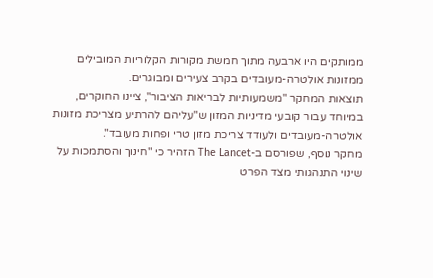ממותקים היו ארבעה מתוך חמשת מקורות הקלוריות המובילים ממזונות אולטרה-מעובדים בקרב צעירים ומבוגרים.
תוצאות המחקר "משמעותיות לבריאות הציבור", ציינו החוקרים, במיוחד עבור קובעי מדיניות המזון ש"עליהם להרתיע מצריכת מזונות אולטרה-מעובדים ולעודד צריכת מזון טרי ופחות מעובד".
מחקר נוסף, שפורסם ב-The Lancet הזהיר כי "חינוך והסתמכות על שינוי התנהגותי מצד הפרט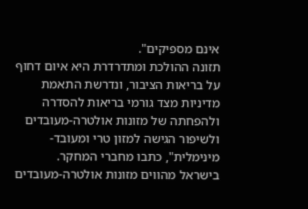אינם מספיקים".
תזונה ההולכת ומתדרדרת היא איום דחוף על בריאות הציבור, ונדרשת התאמת מדיניות מצד גורמי בריאות להסדרה ולהפחתה של מזונות אולטרה-מעובדים ולשיפור הגישה למזון טרי ומעובד-מינימלית", כתבו מחברי המחקר.
בישראל מהווים מזונות אולטרה-מעובדים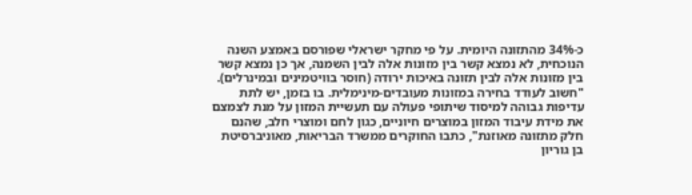כ-34% מהתזונה היומית. על פי מחקר ישראלי שפורסם באמצע השנה הנוכחית, לא נמצא קשר בין מזונות אלה לבין השמנה, אך כן נמצא קשר בין מזונות אלה לבין תזונה באיכות ירודה (חוסר בוויטמינים ובמינרלים).
"חשוב לעודד בחירה במזונות מעובדים-מינימלית. בו בזמן, יש לתת עדיפות גבוהה למיסוד שיתופי פעולה עם תעשיית המזון על מנת לצמצם את מידת עיבוד המזון במוצרים חיוניים, כגון לחם ומוצרי חלב, שהנם חלק מתזונה מאוזנת", כתבו החוקרים ממשרד הבריאות, מאוניברסיטת בן גוריון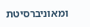ומאוניברסיטת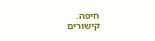חיפה.
קישורים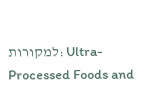למקורות: Ultra-Processed Foods and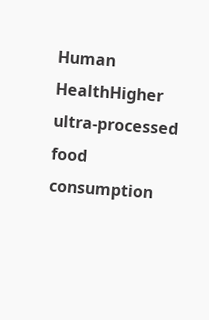Human HealthHigher ultra-processed food consumption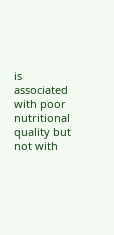is associated with poor nutritional quality but not with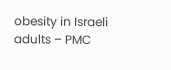obesity in Israeli adults – PMC